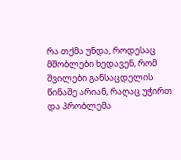რა თქმა უნდა, როდესაც მშობლები ხედავენ, რომ შვილები განსაცდელის წინაშე არიან, რაღაც უჭირთ და პრობლემა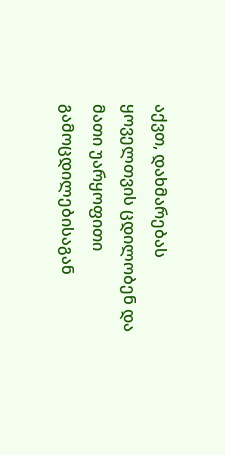აქვთ, დახმარებას ყოველთვის ცდილობენ და მათი უარყოფითი გამოცდილებისაგან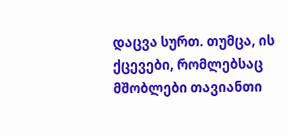დაცვა სურთ. თუმცა, ის ქცევები, რომლებსაც მშობლები თავიანთი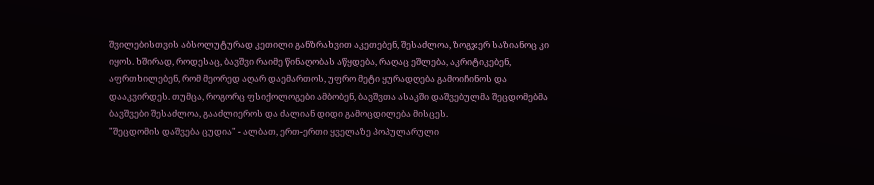შვილებისთვის აბსოლუტურად კეთილი განზრახვით აკეთებენ, შესაძლოა, ზოგჯერ საზიანოც კი იყოს. ხშირად, როდესაც, ბავშვი რაიმე წინაღობას აწყდება, რაღაც ეშლება, აკრიტიკებენ, აფრთხილებენ, რომ მეორედ აღარ დაემართოს, უფრო მეტი ყურადღება გამოიჩინოს და დააკვირდეს. თუმცა, როგორც ფსიქოლოგები ამბობენ, ბავშვთა ასაკში დაშვებულმა შეცდომებმა ბავშვები შესაძლოა, გააძლიეროს და ძალიან დიდი გამოცდილება მისცეს.
"შეცდომის დაშვება ცუდია" - ალბათ, ერთ-ერთი ყველაზე პოპულარული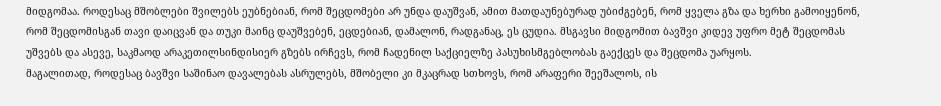მიდგომაა. როდესაც მშობლები შვილებს ეუბნებიან, რომ შეცდომები არ უნდა დაუშვან, ამით მათდაუნებურად უბიძგებენ, რომ ყველა გზა და ხერხი გამოიყენონ, რომ შეცდომისგან თავი დაიცვან და თუკი მაინც დაუშვებენ, ეცდებიან, დამალონ, რადგანაც, ეს ცუდია. მსგავსი მიდგომით ბავშვი კიდევ უფრო მეტ შეცდომას უშვებს და ასევე, საკმაოდ არაკეთილსინდისიერ გზებს ირჩევს, რომ ჩადენილ საქციელზე პასუხისმგებლობას გაექცეს და შეცდომა უარყოს.
მაგალითად, როდესაც ბავშვი საშინაო დავალებას ასრულებს, მშობელი კი მკაცრად სთხოვს, რომ არაფერი შეეშალოს, ის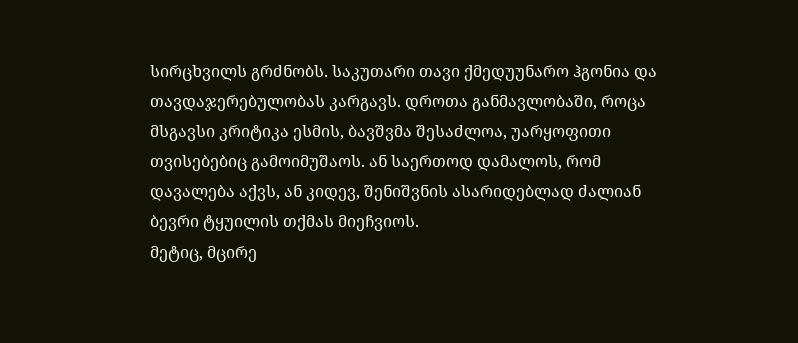სირცხვილს გრძნობს. საკუთარი თავი ქმედუუნარო ჰგონია და თავდაჯერებულობას კარგავს. დროთა განმავლობაში, როცა მსგავსი კრიტიკა ესმის, ბავშვმა შესაძლოა, უარყოფითი თვისებებიც გამოიმუშაოს. ან საერთოდ დამალოს, რომ დავალება აქვს, ან კიდევ, შენიშვნის ასარიდებლად ძალიან ბევრი ტყუილის თქმას მიეჩვიოს.
მეტიც, მცირე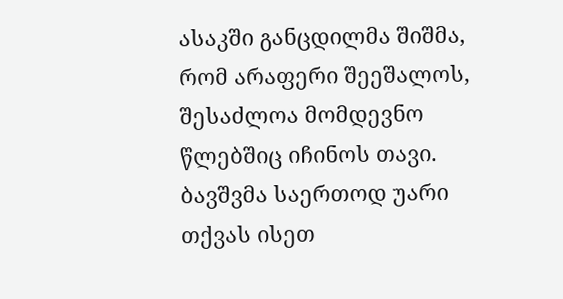ასაკში განცდილმა შიშმა, რომ არაფერი შეეშალოს, შესაძლოა მომდევნო წლებშიც იჩინოს თავი. ბავშვმა საერთოდ უარი თქვას ისეთ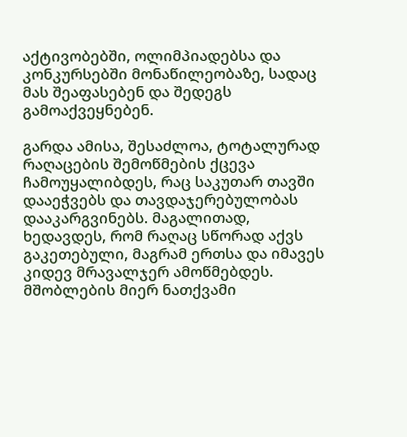აქტივობებში, ოლიმპიადებსა და კონკურსებში მონაწილეობაზე, სადაც მას შეაფასებენ და შედეგს გამოაქვეყნებენ.

გარდა ამისა, შესაძლოა, ტოტალურად რაღაცების შემოწმების ქცევა ჩამოუყალიბდეს, რაც საკუთარ თავში დააეჭვებს და თავდაჯერებულობას დააკარგვინებს. მაგალითად, ხედავდეს, რომ რაღაც სწორად აქვს გაკეთებული, მაგრამ ერთსა და იმავეს კიდევ მრავალჯერ ამოწმებდეს.
მშობლების მიერ ნათქვამი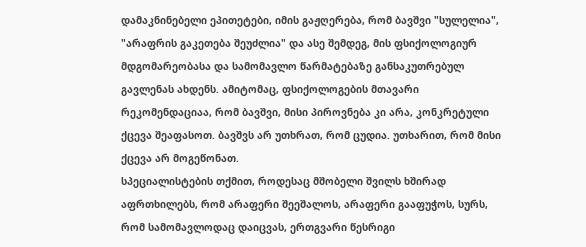დამაკნინებელი ეპითეტები, იმის გაჟღერება, რომ ბავშვი "სულელია", "არაფრის გაკეთება შეუძლია" და ასე შემდეგ, მის ფსიქოლოგიურ მდგომარეობასა და სამომავლო წარმატებაზე განსაკუთრებულ გავლენას ახდენს. ამიტომაც, ფსიქოლოგების მთავარი რეკომენდაციაა, რომ ბავშვი, მისი პიროვნება კი არა, კონკრეტული ქცევა შეაფასოთ. ბავშვს არ უთხრათ, რომ ცუდია. უთხარით, რომ მისი ქცევა არ მოგეწონათ.
სპეციალისტების თქმით, როდესაც მშობელი შვილს ხშირად აფრთხილებს, რომ არაფერი შეეშალოს, არაფერი გააფუჭოს, სურს, რომ სამომავლოდაც დაიცვას, ერთგვარი წესრიგი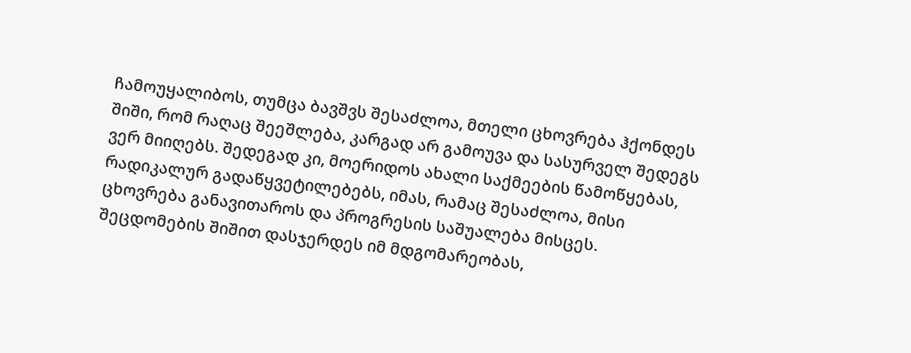ჩამოუყალიბოს, თუმცა ბავშვს შესაძლოა, მთელი ცხოვრება ჰქონდეს შიში, რომ რაღაც შეეშლება, კარგად არ გამოუვა და სასურველ შედეგს ვერ მიიღებს. შედეგად კი, მოერიდოს ახალი საქმეების წამოწყებას, რადიკალურ გადაწყვეტილებებს, იმას, რამაც შესაძლოა, მისი ცხოვრება განავითაროს და პროგრესის საშუალება მისცეს. შეცდომების შიშით დასჯერდეს იმ მდგომარეობას,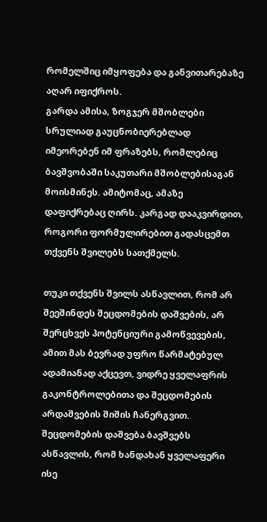რომელშიც იმყოფება და განვითარებაზე აღარ იფიქროს.
გარდა ამისა, ზოგჯერ მშობლები სრულიად გაუცნობიერებლად იმეორებენ იმ ფრაზებს, რომლებიც ბავშვობაში საკუთარი მშობლებისაგან მოისმინეს. ამიტომაც, ამაზე დაფიქრებაც ღირს. კარგად დააკვირდით, როგორი ფორმულირებით გადასცემთ თქვენს შვილებს სათქმელს.

თუკი თქვენს შვილს ასწავლით, რომ არ შეეშინდეს შეცდომების დაშვების, არ შერცხვეს პოტენციური გამოწვევების, ამით მას ბევრად უფრო წარმატებულ ადამიანად აქცევთ, ვიდრე ყველაფრის გაკონტროლებითა და შეცდომების არდაშვების შიშის ჩანერგვით. შეცდომების დაშვება ბავშვებს ასწავლის, რომ ხანდახან ყველაფერი ისე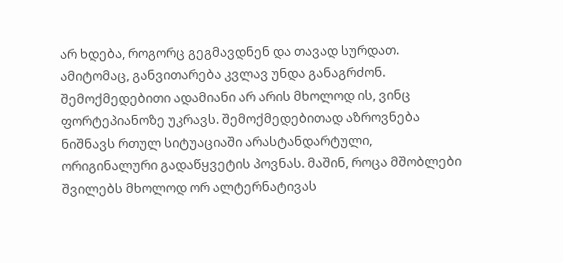არ ხდება, როგორც გეგმავდნენ და თავად სურდათ. ამიტომაც, განვითარება კვლავ უნდა განაგრძონ.
შემოქმედებითი ადამიანი არ არის მხოლოდ ის, ვინც ფორტეპიანოზე უკრავს. შემოქმედებითად აზროვნება ნიშნავს რთულ სიტუაციაში არასტანდარტული, ორიგინალური გადაწყვეტის პოვნას. მაშინ, როცა მშობლები შვილებს მხოლოდ ორ ალტერნატივას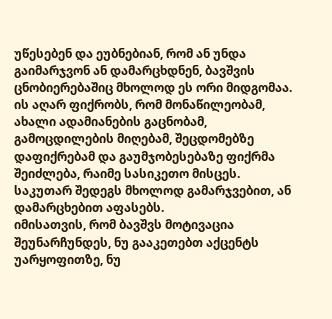უწესებენ და ეუბნებიან, რომ ან უნდა გაიმარჯვონ ან დამარცხდნენ, ბავშვის ცნობიერებაშიც მხოლოდ ეს ორი მიდგომაა. ის აღარ ფიქრობს, რომ მონაწილეობამ, ახალი ადამიანების გაცნობამ, გამოცდილების მიღებამ, შეცდომებზე დაფიქრებამ და გაუმჯობესებაზე ფიქრმა შეიძლება, რაიმე სასიკეთო მისცეს. საკუთარ შედეგს მხოლოდ გამარჯვებით, ან დამარცხებით აფასებს.
იმისათვის, რომ ბავშვს მოტივაცია შეუნარჩუნდეს, ნუ გააკეთებთ აქცენტს უარყოფითზე, ნუ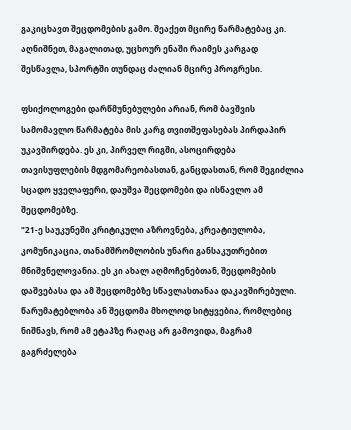გაკიცხავთ შეცდომების გამო. შეაქეთ მცირე წარმატებაც კი. აღნიშნეთ, მაგალითად, უცხოურ ენაში რაიმეს კარგად შესწავლა, სპორტში თუნდაც ძალიან მცირე პროგრესი.

ფსიქოლოგები დარწმუნებულები არიან, რომ ბავშვის სამომავლო წარმატება მის კარგ თვითშეფასებას პირდაპირ უკავშირდება. ეს კი, პირველ რიგში, ასოცირდება თავისუფლების მდგომარეობასთან, განცდასთან, რომ შეგიძლია სცადო ყველაფერი, დაუშვა შეცდომები და ისწავლო ამ შეცდომებზე.
"21-ე საუკუნეში კრიტიკული აზროვნება, კრეატიულობა, კომუნიკაცია, თანამშრომლობის უნარი განსაკუთრებით მნიშვნელოვანია. ეს კი ახალ აღმოჩენებთან, შეცდომების დაშვებასა და ამ შეცდომებზე სწავლასთანაა დაკავშირებული. წარუმატებლობა ან შეცდომა მხოლოდ სიტყვებია, რომლებიც ნიშნავს, რომ ამ ეტაპზე რაღაც არ გამოვიდა, მაგრამ გაგრძელება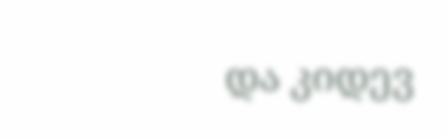და კიდევ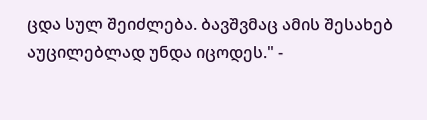ცდა სულ შეიძლება. ბავშვმაც ამის შესახებ აუცილებლად უნდა იცოდეს." -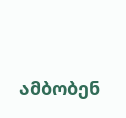ამბობენ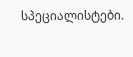სპეციალისტები.